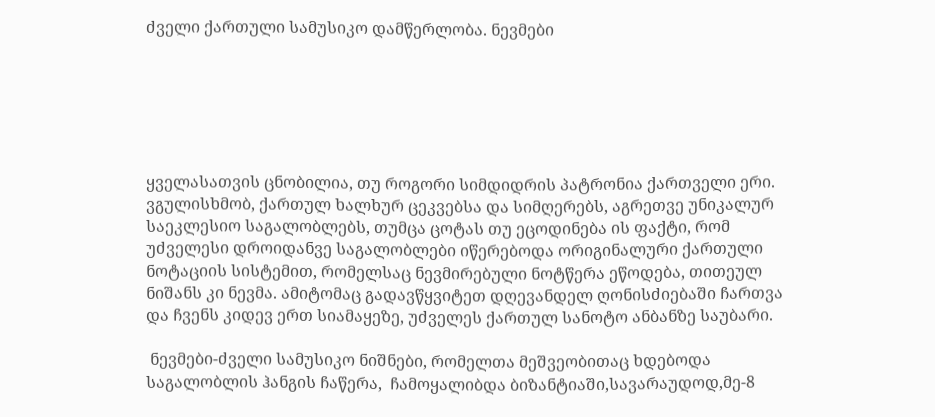ძველი ქართული სამუსიკო დამწერლობა. ნევმები






ყველასათვის ცნობილია, თუ როგორი სიმდიდრის პატრონია ქართველი ერი. ვგულისხმობ, ქართულ ხალხურ ცეკვებსა და სიმღერებს, აგრეთვე უნიკალურ საეკლესიო საგალობლებს, თუმცა ცოტას თუ ეცოდინება ის ფაქტი, რომ უძველესი დროიდანვე საგალობლები იწერებოდა ორიგინალური ქართული ნოტაციის სისტემით, რომელსაც ნევმირებული ნოტწერა ეწოდება, თითეულ ნიშანს კი ნევმა. ამიტომაც გადავწყვიტეთ დღევანდელ ღონისძიებაში ჩართვა და ჩვენს კიდევ ერთ სიამაყეზე, უძველეს ქართულ სანოტო ანბანზე საუბარი.

 ნევმები-ძველი სამუსიკო ნიშნები, რომელთა მეშვეობითაც ხდებოდა საგალობლის ჰანგის ჩაწერა,  ჩამოყალიბდა ბიზანტიაში,სავარაუდოდ,მე-8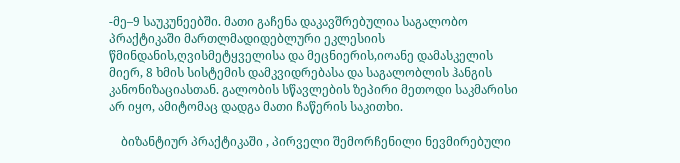-მე–9 საუკუნეებში. მათი გაჩენა დაკავშრებულია საგალობო პრაქტიკაში მართლმადიდებლური ეკლესიის წმინდანის,ღვისმეტყველისა და მეცნიერის,იოანე დამასკელის მიერ, 8 ხმის სისტემის დამკვიდრებასა და საგალობლის ჰანგის კანონიზაციასთან. გალობის სწავლების ზეპირი მეთოდი საკმარისი არ იყო, ამიტომაც დადგა მათი ჩაწერის საკითხი.

    ბიზანტიურ პრაქტიკაში , პირველი შემორჩენილი ნევმირებული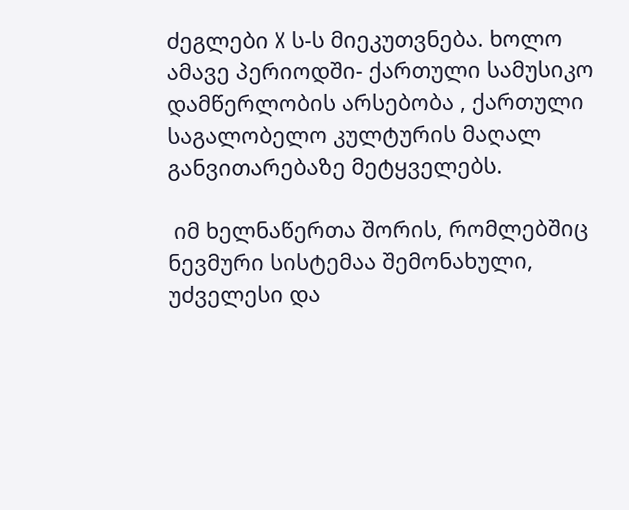ძეგლები X ს-ს მიეკუთვნება. ხოლო ამავე პერიოდში- ქართული სამუსიკო დამწერლობის არსებობა , ქართული საგალობელო კულტურის მაღალ განვითარებაზე მეტყველებს.

 იმ ხელნაწერთა შორის, რომლებშიც ნევმური სისტემაა შემონახული, უძველესი და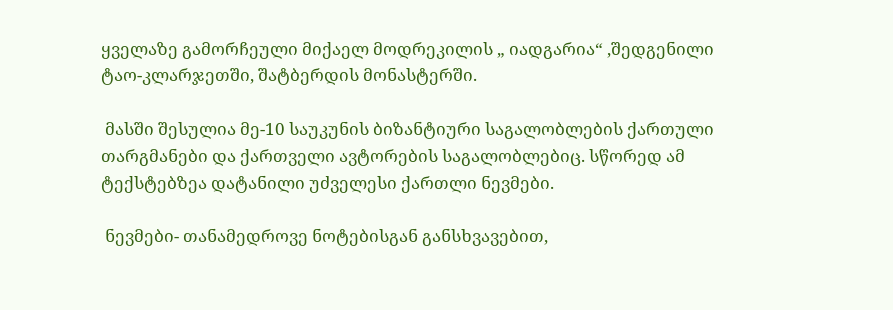ყველაზე გამორჩეული მიქაელ მოდრეკილის „ იადგარია“ ,შედგენილი ტაო-კლარჯეთში, შატბერდის მონასტერში.

 მასში შესულია მე-10 საუკუნის ბიზანტიური საგალობლების ქართული თარგმანები და ქართველი ავტორების საგალობლებიც. სწორედ ამ ტექსტებზეა დატანილი უძველესი ქართლი ნევმები.

 ნევმები- თანამედროვე ნოტებისგან განსხვავებით,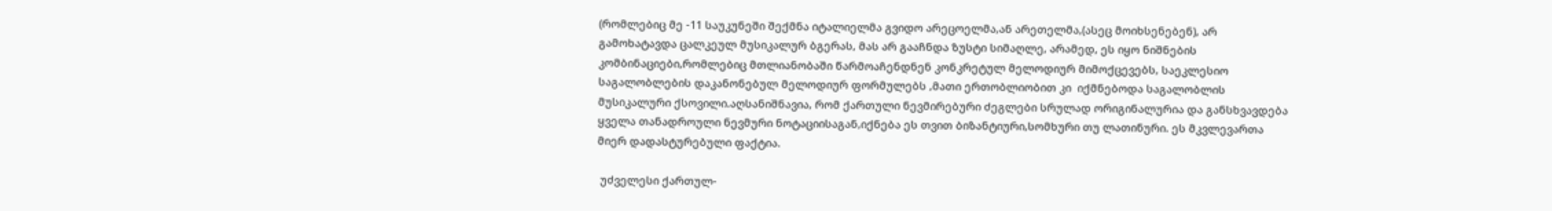(რომლებიც მე -11 საუკუნეში შექმნა იტალიელმა გვიდო არეცოელმა,ან არეთელმა,(ასეც მოიხსენებენ), არ გამოხატავდა ცალკეულ მუსიკალურ ბგერას, მას არ გააჩნდა ზუსტი სიმაღლე, არამედ, ეს იყო ნიშნების კომბინაციები,რომლებიც მთლიანობაში წარმოაჩენდნენ კონკრეტულ მელოდიურ მიმოქცევებს, საეკლესიო საგალობლების დაკანონებულ მელოდიურ ფორმულებს ,მათი ერთობლიობით კი  იქმნებოდა საგალობლის მუსიკალური ქსოვილი.აღსანიშნავია, რომ ქართული ნევმირებური ძეგლები სრულად ორიგინალურია და განსხვავდება ყველა თანადროული ნევმური ნოტაციისაგან,იქნება ეს თვით ბიზანტიური,სომხური თუ ლათინური. ეს მკვლევართა მიერ დადასტურებული ფაქტია.

 უძველესი ქართულ-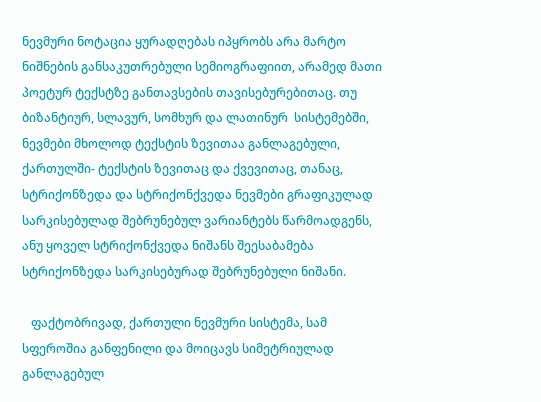ნევმური ნოტაცია ყურადღებას იპყრობს არა მარტო ნიშნების განსაკუთრებული სემიოგრაფიით, არამედ მათი პოეტურ ტექსტზე განთავსების თავისებურებითაც. თუ ბიზანტიურ, სლავურ, სომხურ და ლათინურ  სისტემებში, ნევმები მხოლოდ ტექსტის ზევითაა განლაგებული, ქართულში- ტექსტის ზევითაც და ქვევითაც, თანაც, სტრიქონზედა და სტრიქონქვედა ნევმები გრაფიკულად სარკისებულად შებრუნებულ ვარიანტებს წარმოადგენს, ანუ ყოველ სტრიქონქვედა ნიშანს შეესაბამება სტრიქონზედა სარკისებურად შებრუნებული ნიშანი.

   ფაქტობრივად, ქართული ნევმური სისტემა, სამ სფეროშია განფენილი და მოიცავს სიმეტრიულად განლაგებულ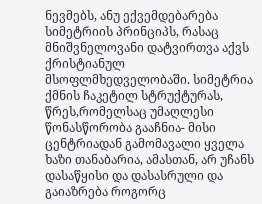ნევმებს, ანუ ექვემდებარება სიმეტრიის პრინციპს, რასაც მნიშვნელოვანი დატვირთვა აქვს ქრისტიანულ მსოფლმხედველობაში. სიმეტრია ქმნის ჩაკეტილ სტრუქტურას, წრეს,რომელსაც უმაღლესი წონასწორობა გააჩნია- მისი ცენტრიადან გამომავალი ყველა ხაზი თანაბარია, ამასთან, არ უჩანს დასაწყისი და დასასრული და გაიაზრება როგორც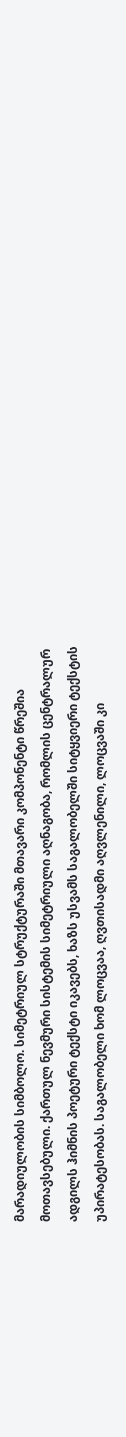მარადიულობის სიმბოლო. სიმეტრიულ სტრუქტურაში მთავარი კომპონენტი წრეშია მოთავსებული. ქართულ ნევმური სისტემის სიმეტრიული აღნაგობა, რომლის ცენტრალურ ადგილს ჰიმნის პოეტური ტექსტი იკავებს, ხაზს უსვამს საგალობელში სიტყვიერი ტექსტის უპირატესობას. საგალობელი ხომ ლოცვაა, ღვთისადმი აღვლენილი, ლოცვაში კი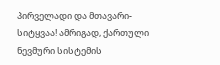პირველადი და მთავარი- სიტყვაა! ამრიგად, ქართული ნევმური სისტემის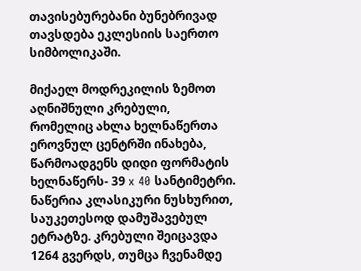თავისებურებანი ბუნებრივად თავსდება ეკლესიის საერთო სიმბოლიკაში.

მიქაელ მოდრეკილის ზემოთ აღნიშნული კრებული, რომელიც ახლა ხელნაწერთა ეროვნულ ცენტრში ინახება, წარმოადგენს დიდი ფორმატის ხელნაწერს- 39 x 40 სანტიმეტრი. ნაწერია კლასიკური ნუსხურით, საუკეთესოდ დამუშავებულ ეტრატზე. კრებული შეიცავდა 1264 გვერდს, თუმცა ჩვენამდე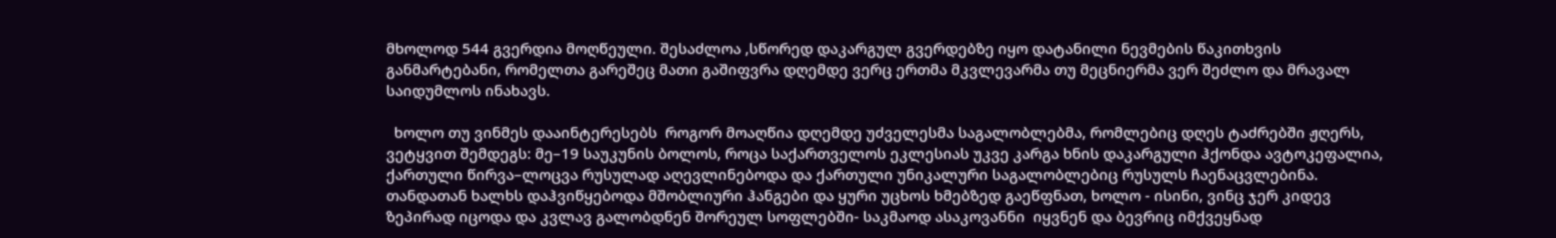მხოლოდ 544 გვერდია მოღწეული. შესაძლოა ,სწორედ დაკარგულ გვერდებზე იყო დატანილი ნევმების წაკითხვის განმარტებანი, რომელთა გარეშეც მათი გაშიფვრა დღემდე ვერც ერთმა მკვლევარმა თუ მეცნიერმა ვერ შეძლო და მრავალ საიდუმლოს ინახავს.

  ხოლო თუ ვინმეს დააინტერესებს  როგორ მოაღწია დღემდე უძველესმა საგალობლებმა, რომლებიც დღეს ტაძრებში ჟღერს, ვეტყვით შემდეგს: მე–19 საუკუნის ბოლოს, როცა საქართველოს ეკლესიას უკვე კარგა ხნის დაკარგული ჰქონდა ავტოკეფალია, ქართული წირვა–ლოცვა რუსულად აღევლინებოდა და ქართული უნიკალური საგალობლებიც რუსულს ჩაენაცვლებინა. თანდათან ხალხს დაჰვიწყებოდა მშობლიური ჰანგები და ყური უცხოს ხმებზედ გაეწფნათ, ხოლო - ისინი, ვინც ჯერ კიდევ ზეპირად იცოდა და კვლავ გალობდნენ შორეულ სოფლებში- საკმაოდ ასაკოვანნი  იყვნენ და ბევრიც იმქვეყნად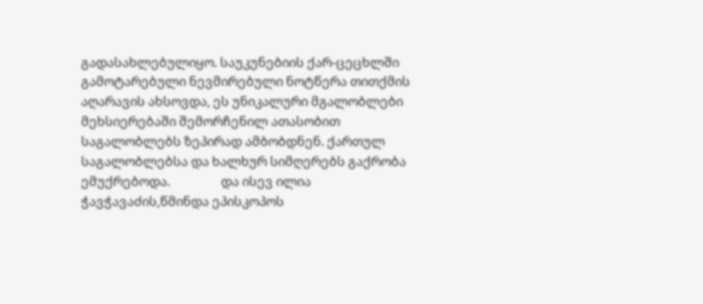გადასახლებულიყო. საუკუნებიის ქარ-ცეცხლში გამოტარებული ნევმირებული ნოტწერა თითქმის აღარავის ახსოვდა, ეს უნიკალური მგალობლები მეხსიერებაში შემორჩენილ ათასობით საგალობლებს ზეპირად ამბობდნენ. ქართულ საგალობლებსა და ხალხურ სიმღერებს გაქრობა ემუქრებოდა.                 და ისევ ილია ჭავჭავაძის,წმინდა ეპისკოპოს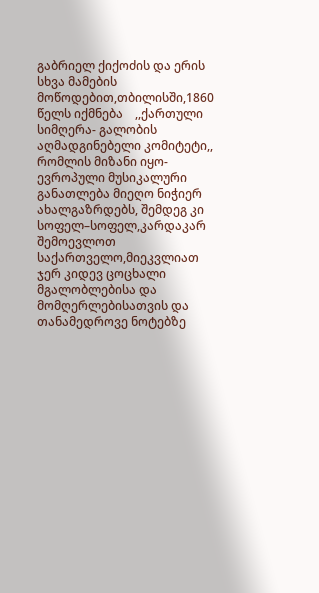გაბრიელ ქიქოძის და ერის სხვა მამების მოწოდებით,თბილისში,1860 წელს იქმნება    ,,ქართული სიმღერა- გალობის აღმადგინებელი კომიტეტი,,  რომლის მიზანი იყო- ევროპული მუსიკალური განათლება მიეღო ნიჭიერ ახალგაზრდებს, შემდეგ კი სოფელ–სოფელ,კარდაკარ შემოევლოთ საქართველო,მიეკვლიათ ჯერ კიდევ ცოცხალი მგალობლებისა და მომღერლებისათვის და თანამედროვე ნოტებზე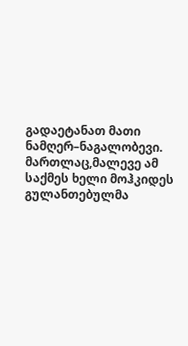გადაეტანათ მათი ნამღერ–ნაგალობევი. მართლაც,მალევე ამ საქმეს ხელი მოჰკიდეს გულანთებულმა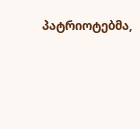პატრიოტებმა,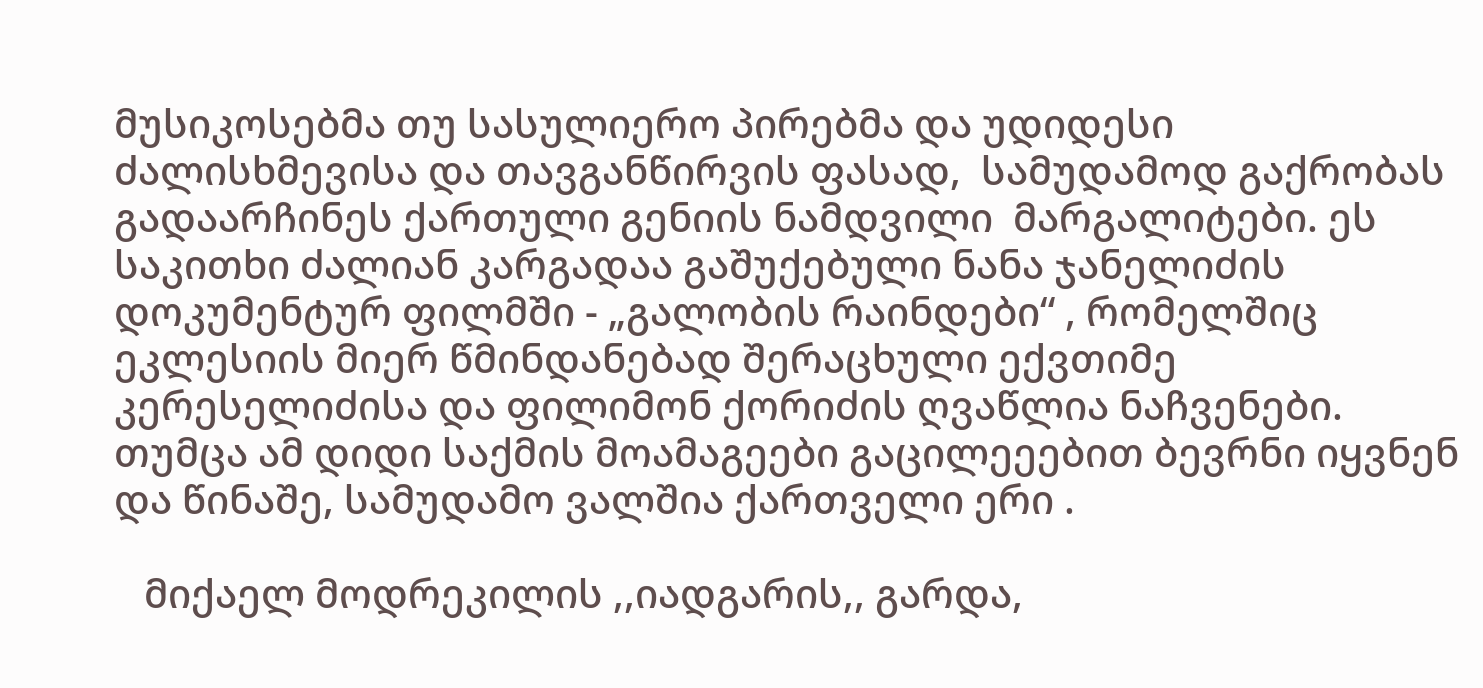მუსიკოსებმა თუ სასულიერო პირებმა და უდიდესი ძალისხმევისა და თავგანწირვის ფასად,  სამუდამოდ გაქრობას გადაარჩინეს ქართული გენიის ნამდვილი  მარგალიტები. ეს საკითხი ძალიან კარგადაა გაშუქებული ნანა ჯანელიძის  დოკუმენტურ ფილმში - „გალობის რაინდები“ , რომელშიც ეკლესიის მიერ წმინდანებად შერაცხული ექვთიმე კერესელიძისა და ფილიმონ ქორიძის ღვაწლია ნაჩვენები. თუმცა ამ დიდი საქმის მოამაგეები გაცილეეებით ბევრნი იყვნენ და წინაშე, სამუდამო ვალშია ქართველი ერი .

   მიქაელ მოდრეკილის ,,იადგარის,, გარდა,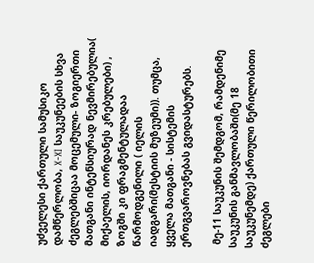უძველესი ქართული სამუსიკო დამწერლობა, X-XI საუკუნეების სხვა ძეგლებშიცაა მოცემული- ზოგიერთი მათგანი ინტენსიურად ნევმირებულია( მიქაელის, იორდანეს კრებულები) , ზოგში კი ფრაგმენტულადაა წარმოდგენილი ( იელის იადგარი(მესტიის მუზეუმი)). თუმცა, ყველა მათგანი - სისტემის ერთგვაროვნებას გვიდასტურებს.

 მე-11 საუკუნის შემდგომ, რამდენიმე საუკუნის განმავლობაში(მე 18 საუკუნემდე) ქართული წერილობითი ძეგლები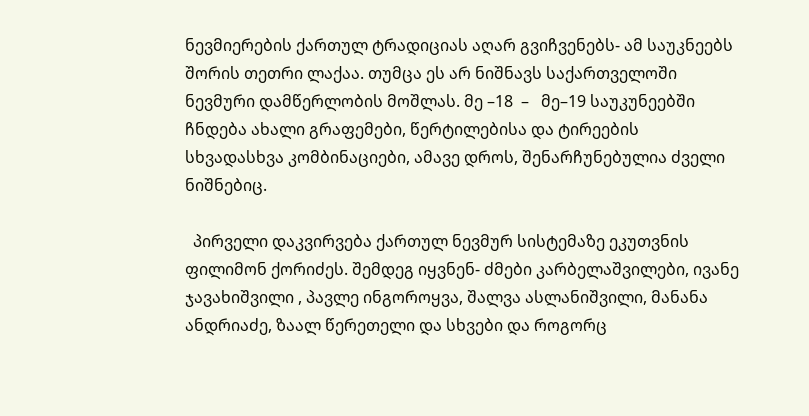ნევმიერების ქართულ ტრადიციას აღარ გვიჩვენებს- ამ საუკნეებს შორის თეთრი ლაქაა. თუმცა ეს არ ნიშნავს საქართველოში ნევმური დამწერლობის მოშლას. მე –18  –   მე–19 საუკუნეებში ჩნდება ახალი გრაფემები, წერტილებისა და ტირეების სხვადასხვა კომბინაციები, ამავე დროს, შენარჩუნებულია ძველი ნიშნებიც.

  პირველი დაკვირვება ქართულ ნევმურ სისტემაზე ეკუთვნის ფილიმონ ქორიძეს. შემდეგ იყვნენ- ძმები კარბელაშვილები, ივანე ჯავახიშვილი , პავლე ინგოროყვა, შალვა ასლანიშვილი, მანანა ანდრიაძე, ზაალ წერეთელი და სხვები და როგორც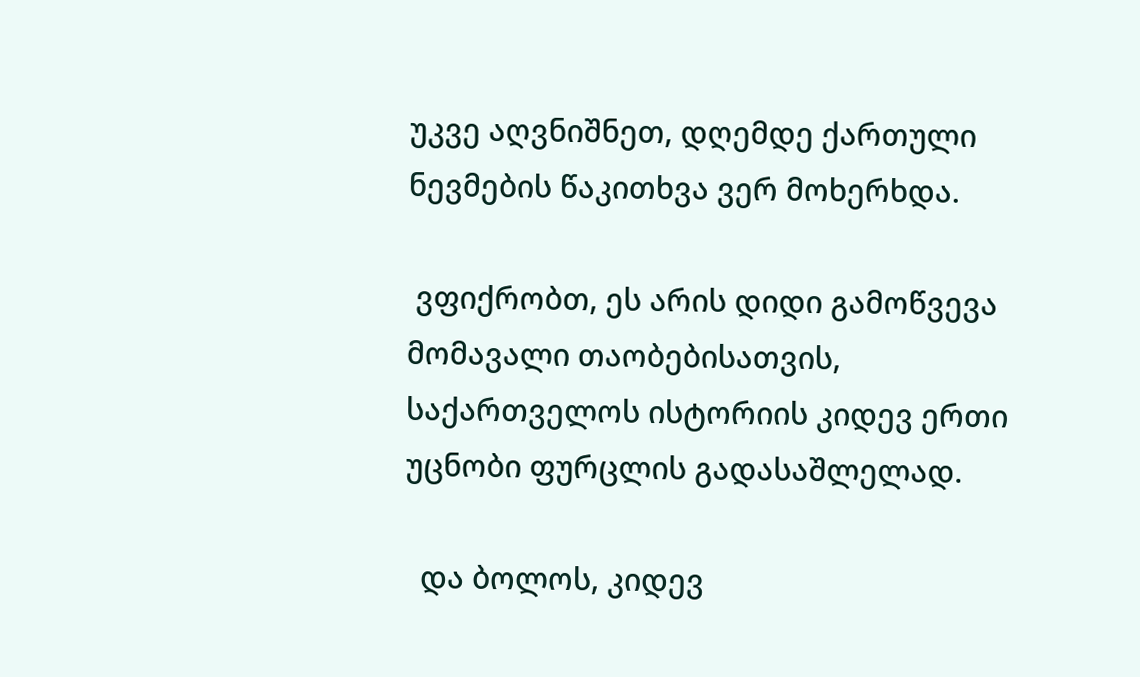უკვე აღვნიშნეთ, დღემდე ქართული ნევმების წაკითხვა ვერ მოხერხდა.

 ვფიქრობთ, ეს არის დიდი გამოწვევა მომავალი თაობებისათვის, საქართველოს ისტორიის კიდევ ერთი უცნობი ფურცლის გადასაშლელად.

  და ბოლოს, კიდევ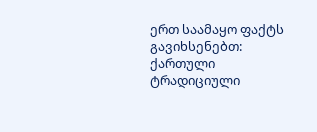ერთ საამაყო ფაქტს გავიხსენებთ: ქართული ტრადიციული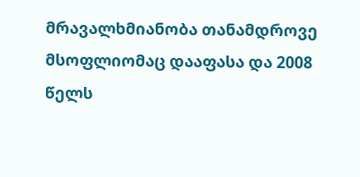მრავალხმიანობა თანამდროვე მსოფლიომაც დააფასა და 2008 წელს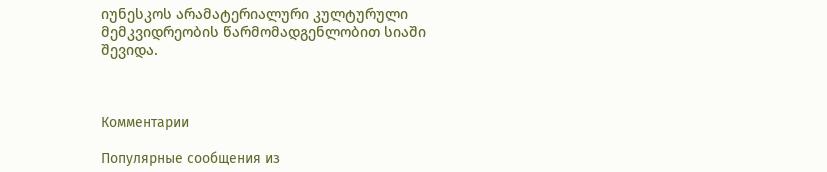იუნესკოს არამატერიალური კულტურული მემკვიდრეობის წარმომადგენლობით სიაში შევიდა.



Комментарии

Популярные сообщения из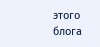этого блога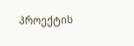პროექტის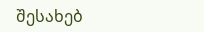შესახებ